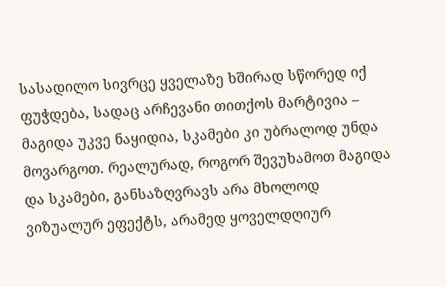სასადილო სივრცე ყველაზე ხშირად სწორედ იქ ფუჭდება, სადაც არჩევანი თითქოს მარტივია – მაგიდა უკვე ნაყიდია, სკამები კი უბრალოდ უნდა მოვარგოთ. რეალურად, როგორ შევუხამოთ მაგიდა და სკამები, განსაზღვრავს არა მხოლოდ ვიზუალურ ეფექტს, არამედ ყოველდღიურ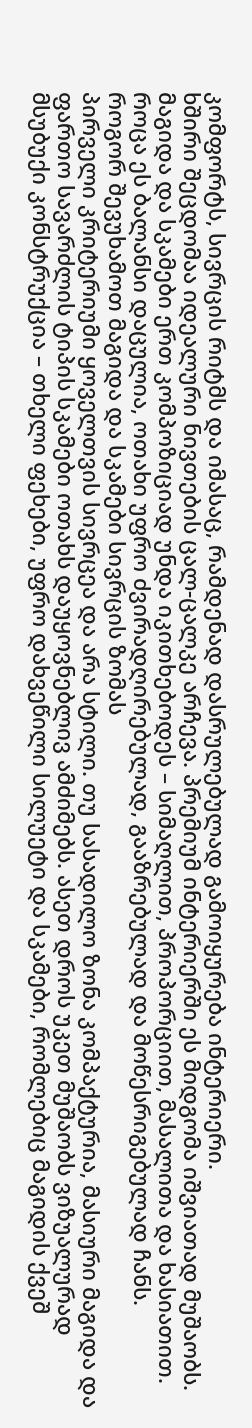კომფორტს, სივრცის რიტმს და იმასაც, რამდენად დასრულებულად გამოიყურება ინტერიერი.
ხშირი შეცდომაა იდეალური ნივთების ცალ-ცალკე არჩევა. პრემიუმ ინტერიერში ეს მიდგომა იშვიათად მუშაობს. მაგიდა და სკამები ერთ კომპოზიციად უნდა იკითხებოდეს – სიმაღლით, პროპორციით, მასალითა და ხასიათით. როცა ეს ბალანსი დაცულია, ოთახი უფრო ძვირადღირებულად, გააზრებულად და მოწესრიგებულად ჩანს.
როგორ შევუხამოთ მაგიდა და სკამები სივრცის ზომას
პირველი კრიტერიუმი ყოველთვის სივრცეა და არა სტილი. თუ სასადილო ზონა კომპაქტურია, მასიური მაგიდა და ფართო სავარძლის ტიპის სკამები ოთახს დაუყოვნებლივ ამძიმებს. ასეთ დროს უკეთ მუშაობს ვიზუალურად მსუბუქი კონსტრუქცია – თხელი ფეხები, უფრო დახვეწილი სილუეტი და სკამები, რომლებიც მაგიდის ქვეშ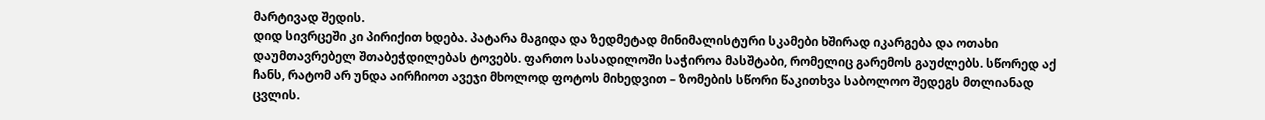მარტივად შედის.
დიდ სივრცეში კი პირიქით ხდება. პატარა მაგიდა და ზედმეტად მინიმალისტური სკამები ხშირად იკარგება და ოთახი დაუმთავრებელ შთაბეჭდილებას ტოვებს. ფართო სასადილოში საჭიროა მასშტაბი, რომელიც გარემოს გაუძლებს. სწორედ აქ ჩანს, რატომ არ უნდა აირჩიოთ ავეჯი მხოლოდ ფოტოს მიხედვით – ზომების სწორი წაკითხვა საბოლოო შედეგს მთლიანად ცვლის.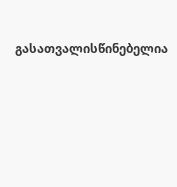გასათვალისწინებელია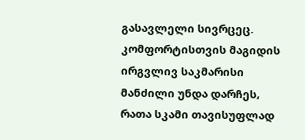გასავლელი სივრცეც. კომფორტისთვის მაგიდის ირგვლივ საკმარისი მანძილი უნდა დარჩეს, რათა სკამი თავისუფლად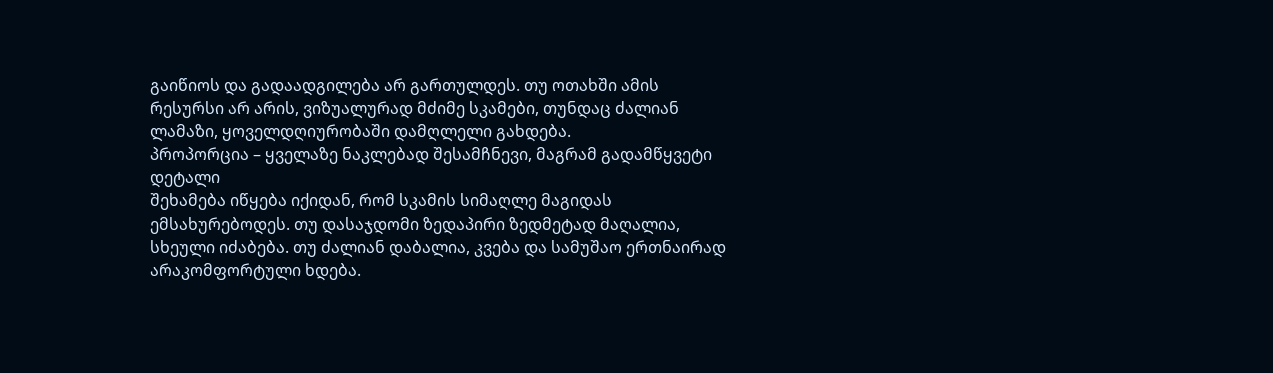გაიწიოს და გადაადგილება არ გართულდეს. თუ ოთახში ამის რესურსი არ არის, ვიზუალურად მძიმე სკამები, თუნდაც ძალიან ლამაზი, ყოველდღიურობაში დამღლელი გახდება.
პროპორცია – ყველაზე ნაკლებად შესამჩნევი, მაგრამ გადამწყვეტი დეტალი
შეხამება იწყება იქიდან, რომ სკამის სიმაღლე მაგიდას ემსახურებოდეს. თუ დასაჯდომი ზედაპირი ზედმეტად მაღალია, სხეული იძაბება. თუ ძალიან დაბალია, კვება და სამუშაო ერთნაირად არაკომფორტული ხდება.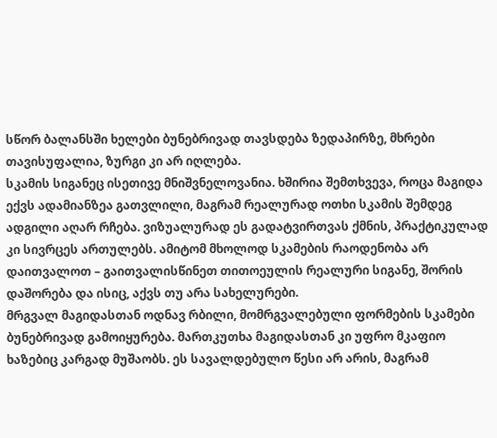სწორ ბალანსში ხელები ბუნებრივად თავსდება ზედაპირზე, მხრები თავისუფალია, ზურგი კი არ იღლება.
სკამის სიგანეც ისეთივე მნიშვნელოვანია. ხშირია შემთხვევა, როცა მაგიდა ექვს ადამიანზეა გათვლილი, მაგრამ რეალურად ოთხი სკამის შემდეგ ადგილი აღარ რჩება. ვიზუალურად ეს გადატვირთვას ქმნის, პრაქტიკულად კი სივრცეს ართულებს. ამიტომ მხოლოდ სკამების რაოდენობა არ დაითვალოთ – გაითვალისწინეთ თითოეულის რეალური სიგანე, შორის დაშორება და ისიც, აქვს თუ არა სახელურები.
მრგვალ მაგიდასთან ოდნავ რბილი, მომრგვალებული ფორმების სკამები ბუნებრივად გამოიყურება. მართკუთხა მაგიდასთან კი უფრო მკაფიო ხაზებიც კარგად მუშაობს. ეს სავალდებულო წესი არ არის, მაგრამ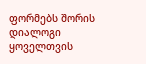ფორმებს შორის დიალოგი ყოველთვის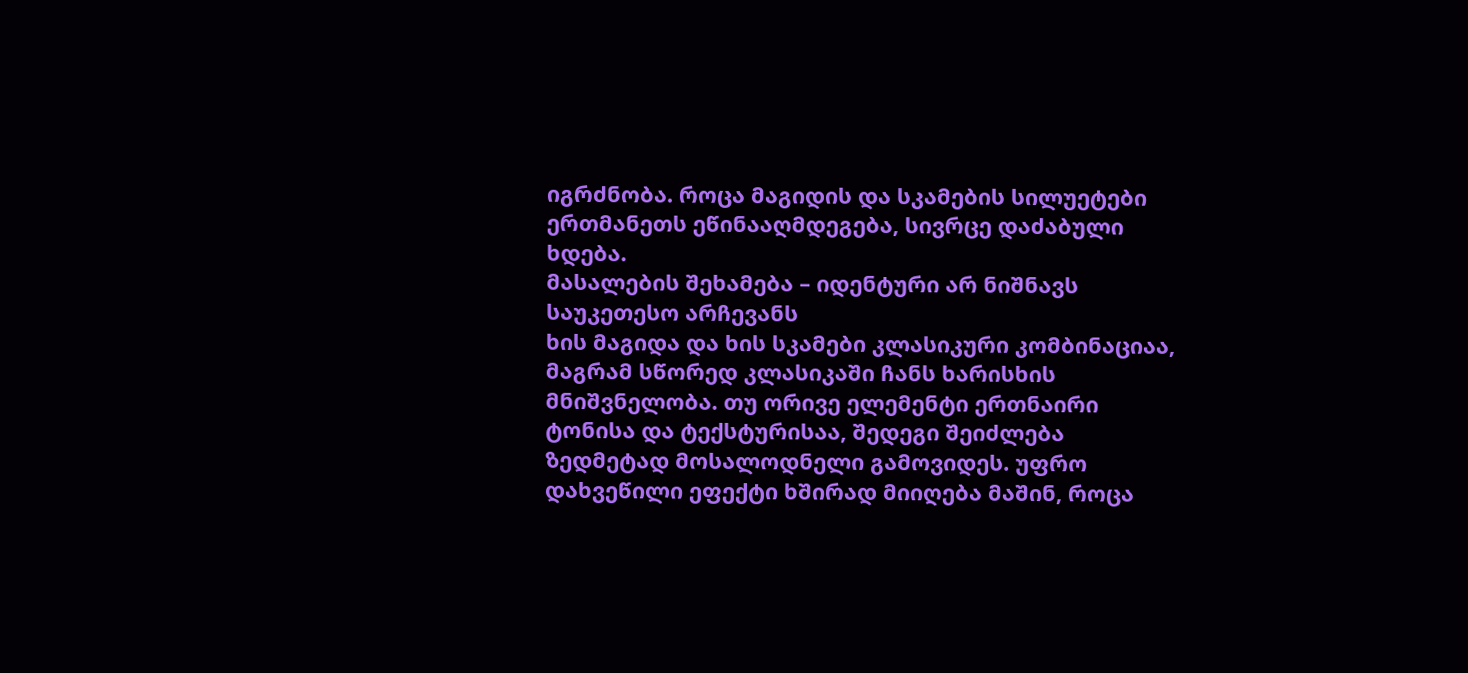იგრძნობა. როცა მაგიდის და სკამების სილუეტები ერთმანეთს ეწინააღმდეგება, სივრცე დაძაბული ხდება.
მასალების შეხამება – იდენტური არ ნიშნავს საუკეთესო არჩევანს
ხის მაგიდა და ხის სკამები კლასიკური კომბინაციაა, მაგრამ სწორედ კლასიკაში ჩანს ხარისხის მნიშვნელობა. თუ ორივე ელემენტი ერთნაირი ტონისა და ტექსტურისაა, შედეგი შეიძლება ზედმეტად მოსალოდნელი გამოვიდეს. უფრო დახვეწილი ეფექტი ხშირად მიიღება მაშინ, როცა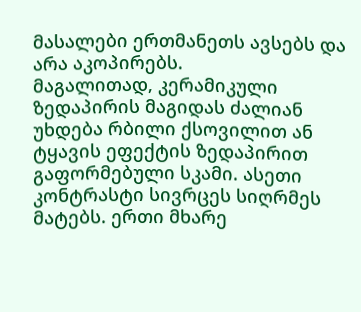მასალები ერთმანეთს ავსებს და არა აკოპირებს.
მაგალითად, კერამიკული ზედაპირის მაგიდას ძალიან უხდება რბილი ქსოვილით ან ტყავის ეფექტის ზედაპირით გაფორმებული სკამი. ასეთი კონტრასტი სივრცეს სიღრმეს მატებს. ერთი მხარე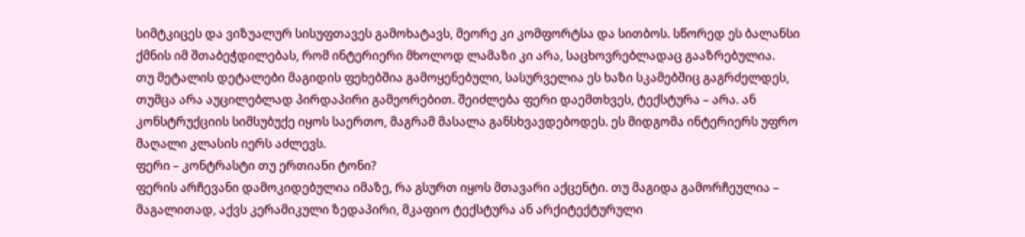სიმტკიცეს და ვიზუალურ სისუფთავეს გამოხატავს, მეორე კი კომფორტსა და სითბოს. სწორედ ეს ბალანსი ქმნის იმ შთაბეჭდილებას, რომ ინტერიერი მხოლოდ ლამაზი კი არა, საცხოვრებლადაც გააზრებულია.
თუ მეტალის დეტალები მაგიდის ფეხებშია გამოყენებული, სასურველია ეს ხაზი სკამებშიც გაგრძელდეს, თუმცა არა აუცილებლად პირდაპირი გამეორებით. შეიძლება ფერი დაემთხვეს, ტექსტურა – არა. ან კონსტრუქციის სიმსუბუქე იყოს საერთო, მაგრამ მასალა განსხვავდებოდეს. ეს მიდგომა ინტერიერს უფრო მაღალი კლასის იერს აძლევს.
ფერი – კონტრასტი თუ ერთიანი ტონი?
ფერის არჩევანი დამოკიდებულია იმაზე, რა გსურთ იყოს მთავარი აქცენტი. თუ მაგიდა გამორჩეულია – მაგალითად, აქვს კერამიკული ზედაპირი, მკაფიო ტექსტურა ან არქიტექტურული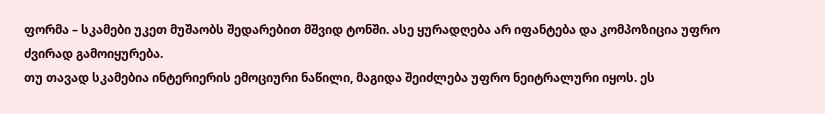ფორმა – სკამები უკეთ მუშაობს შედარებით მშვიდ ტონში. ასე ყურადღება არ იფანტება და კომპოზიცია უფრო ძვირად გამოიყურება.
თუ თავად სკამებია ინტერიერის ემოციური ნაწილი, მაგიდა შეიძლება უფრო ნეიტრალური იყოს. ეს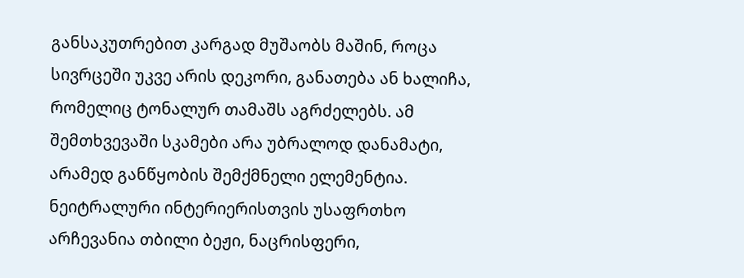განსაკუთრებით კარგად მუშაობს მაშინ, როცა სივრცეში უკვე არის დეკორი, განათება ან ხალიჩა, რომელიც ტონალურ თამაშს აგრძელებს. ამ შემთხვევაში სკამები არა უბრალოდ დანამატი, არამედ განწყობის შემქმნელი ელემენტია.
ნეიტრალური ინტერიერისთვის უსაფრთხო არჩევანია თბილი ბეჟი, ნაცრისფერი,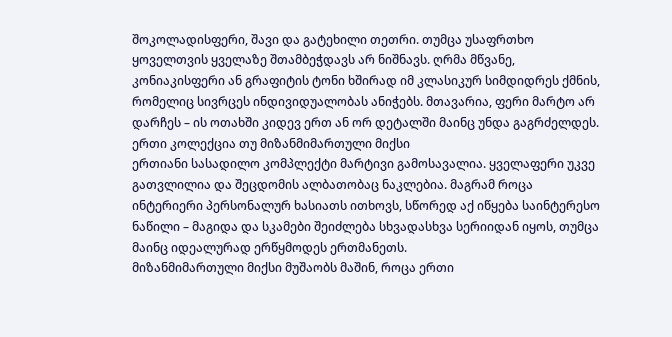შოკოლადისფერი, შავი და გატეხილი თეთრი. თუმცა უსაფრთხო ყოველთვის ყველაზე შთამბეჭდავს არ ნიშნავს. ღრმა მწვანე, კონიაკისფერი ან გრაფიტის ტონი ხშირად იმ კლასიკურ სიმდიდრეს ქმნის, რომელიც სივრცეს ინდივიდუალობას ანიჭებს. მთავარია, ფერი მარტო არ დარჩეს – ის ოთახში კიდევ ერთ ან ორ დეტალში მაინც უნდა გაგრძელდეს.
ერთი კოლექცია თუ მიზანმიმართული მიქსი
ერთიანი სასადილო კომპლექტი მარტივი გამოსავალია. ყველაფერი უკვე გათვლილია და შეცდომის ალბათობაც ნაკლებია. მაგრამ როცა ინტერიერი პერსონალურ ხასიათს ითხოვს, სწორედ აქ იწყება საინტერესო ნაწილი – მაგიდა და სკამები შეიძლება სხვადასხვა სერიიდან იყოს, თუმცა მაინც იდეალურად ერწყმოდეს ერთმანეთს.
მიზანმიმართული მიქსი მუშაობს მაშინ, როცა ერთი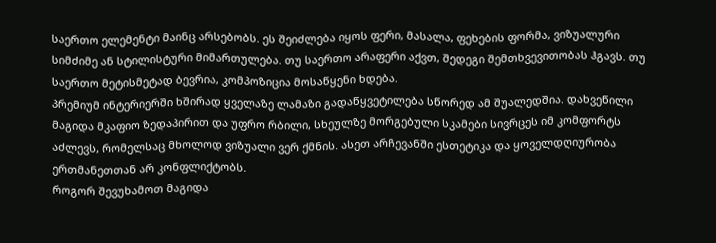საერთო ელემენტი მაინც არსებობს. ეს შეიძლება იყოს ფერი, მასალა, ფეხების ფორმა, ვიზუალური სიმძიმე ან სტილისტური მიმართულება. თუ საერთო არაფერი აქვთ, შედეგი შემთხვევითობას ჰგავს. თუ საერთო მეტისმეტად ბევრია, კომპოზიცია მოსაწყენი ხდება.
პრემიუმ ინტერიერში ხშირად ყველაზე ლამაზი გადაწყვეტილება სწორედ ამ შუალედშია. დახვეწილი მაგიდა მკაფიო ზედაპირით და უფრო რბილი, სხეულზე მორგებული სკამები სივრცეს იმ კომფორტს აძლევს, რომელსაც მხოლოდ ვიზუალი ვერ ქმნის. ასეთ არჩევანში ესთეტიკა და ყოველდღიურობა ერთმანეთთან არ კონფლიქტობს.
როგორ შევუხამოთ მაგიდა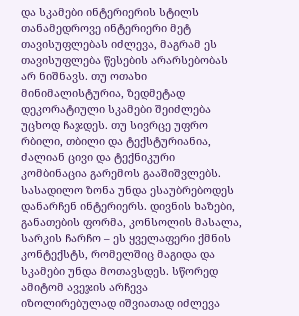და სკამები ინტერიერის სტილს
თანამედროვე ინტერიერი მეტ თავისუფლებას იძლევა, მაგრამ ეს თავისუფლება წესების არარსებობას არ ნიშნავს. თუ ოთახი მინიმალისტურია, ზედმეტად დეკორატიული სკამები შეიძლება უცხოდ ჩაჯდეს. თუ სივრცე უფრო რბილი, თბილი და ტექსტურიანია, ძალიან ცივი და ტექნიკური კომბინაცია გარემოს გააშიშვლებს.
სასადილო ზონა უნდა ესაუბრებოდეს დანარჩენ ინტერიერს. დივნის ხაზები, განათების ფორმა, კონსოლის მასალა, სარკის ჩარჩო – ეს ყველაფერი ქმნის კონტექსტს, რომელშიც მაგიდა და სკამები უნდა მოთავსდეს. სწორედ ამიტომ ავეჯის არჩევა იზოლირებულად იშვიათად იძლევა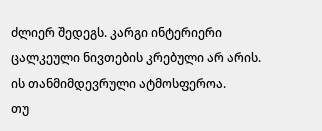ძლიერ შედეგს. კარგი ინტერიერი ცალკეული ნივთების კრებული არ არის. ის თანმიმდევრული ატმოსფეროა.
თუ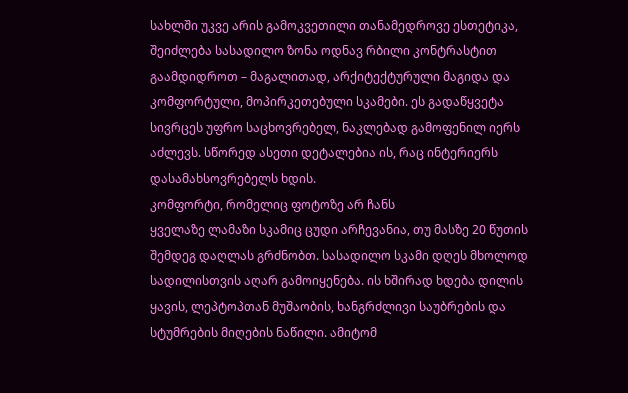სახლში უკვე არის გამოკვეთილი თანამედროვე ესთეტიკა, შეიძლება სასადილო ზონა ოდნავ რბილი კონტრასტით გაამდიდროთ – მაგალითად, არქიტექტურული მაგიდა და კომფორტული, მოპირკეთებული სკამები. ეს გადაწყვეტა სივრცეს უფრო საცხოვრებელ, ნაკლებად გამოფენილ იერს აძლევს. სწორედ ასეთი დეტალებია ის, რაც ინტერიერს დასამახსოვრებელს ხდის.
კომფორტი, რომელიც ფოტოზე არ ჩანს
ყველაზე ლამაზი სკამიც ცუდი არჩევანია, თუ მასზე 20 წუთის შემდეგ დაღლას გრძნობთ. სასადილო სკამი დღეს მხოლოდ სადილისთვის აღარ გამოიყენება. ის ხშირად ხდება დილის ყავის, ლეპტოპთან მუშაობის, ხანგრძლივი საუბრების და სტუმრების მიღების ნაწილი. ამიტომ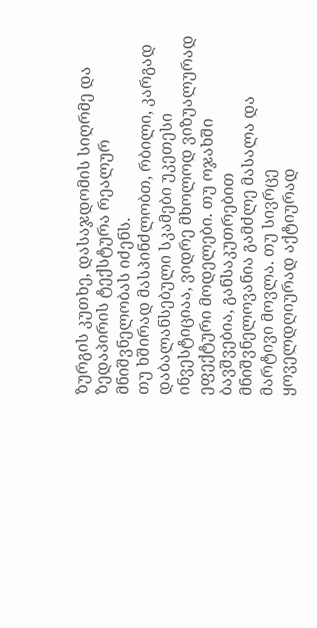ზურგის კუთხე, დასაჯდომის სიღრმე და ზედაპირის ტექსტურა რეალურ მნიშვნელობას იძენს.
თუ ხშირად მასპინძლობთ, რბილი, კარგად დაბალანსებული სკამები უკეთესი ინვესტიციაა, ვიდრე მხოლოდ ვიზუალურად ეფექტური მოდელები. თუ ოჯახში ბავშვებია, განსაკუთრებით მნიშვნელოვანია გამძლე მასალა და მარტივი მოვლა. თუ სივრცე ყოველდღიურად აქტიურად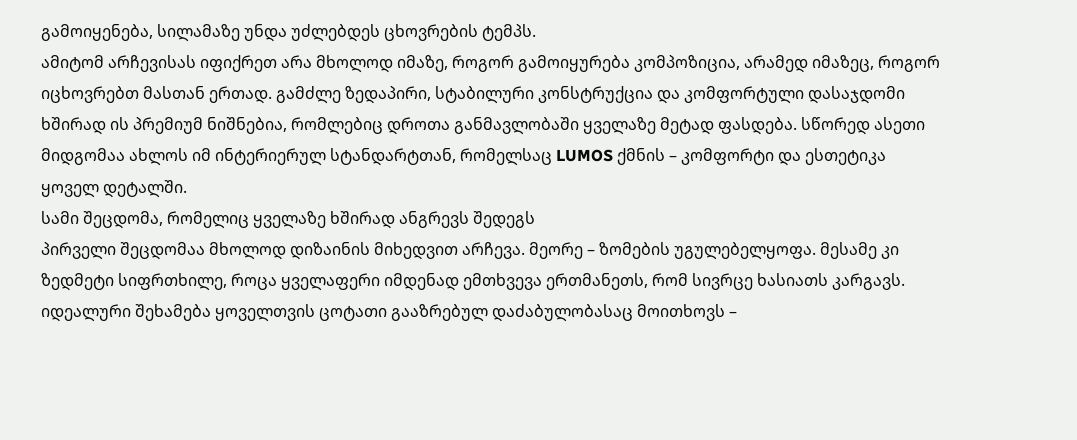გამოიყენება, სილამაზე უნდა უძლებდეს ცხოვრების ტემპს.
ამიტომ არჩევისას იფიქრეთ არა მხოლოდ იმაზე, როგორ გამოიყურება კომპოზიცია, არამედ იმაზეც, როგორ იცხოვრებთ მასთან ერთად. გამძლე ზედაპირი, სტაბილური კონსტრუქცია და კომფორტული დასაჯდომი ხშირად ის პრემიუმ ნიშნებია, რომლებიც დროთა განმავლობაში ყველაზე მეტად ფასდება. სწორედ ასეთი მიდგომაა ახლოს იმ ინტერიერულ სტანდარტთან, რომელსაც LUMOS ქმნის – კომფორტი და ესთეტიკა ყოველ დეტალში.
სამი შეცდომა, რომელიც ყველაზე ხშირად ანგრევს შედეგს
პირველი შეცდომაა მხოლოდ დიზაინის მიხედვით არჩევა. მეორე – ზომების უგულებელყოფა. მესამე კი ზედმეტი სიფრთხილე, როცა ყველაფერი იმდენად ემთხვევა ერთმანეთს, რომ სივრცე ხასიათს კარგავს. იდეალური შეხამება ყოველთვის ცოტათი გააზრებულ დაძაბულობასაც მოითხოვს –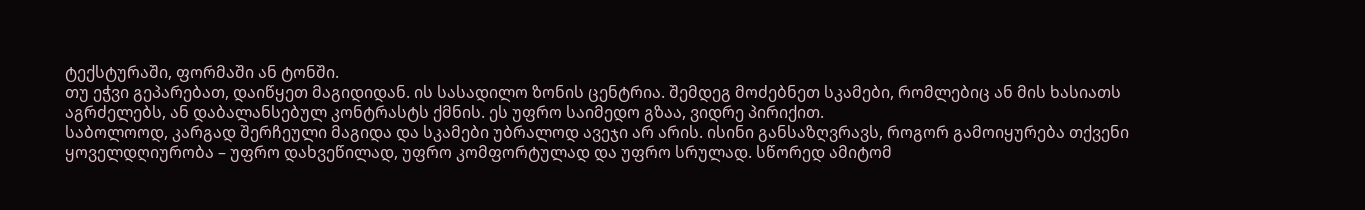ტექსტურაში, ფორმაში ან ტონში.
თუ ეჭვი გეპარებათ, დაიწყეთ მაგიდიდან. ის სასადილო ზონის ცენტრია. შემდეგ მოძებნეთ სკამები, რომლებიც ან მის ხასიათს აგრძელებს, ან დაბალანსებულ კონტრასტს ქმნის. ეს უფრო საიმედო გზაა, ვიდრე პირიქით.
საბოლოოდ, კარგად შერჩეული მაგიდა და სკამები უბრალოდ ავეჯი არ არის. ისინი განსაზღვრავს, როგორ გამოიყურება თქვენი ყოველდღიურობა – უფრო დახვეწილად, უფრო კომფორტულად და უფრო სრულად. სწორედ ამიტომ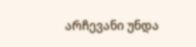არჩევანი უნდა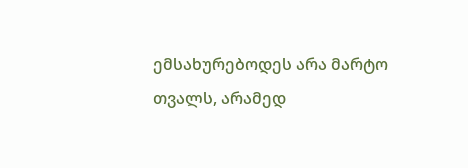ემსახურებოდეს არა მარტო თვალს, არამედ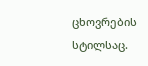ცხოვრების სტილსაც.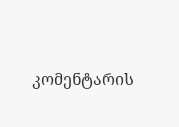კომენტარის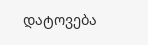დატოვება